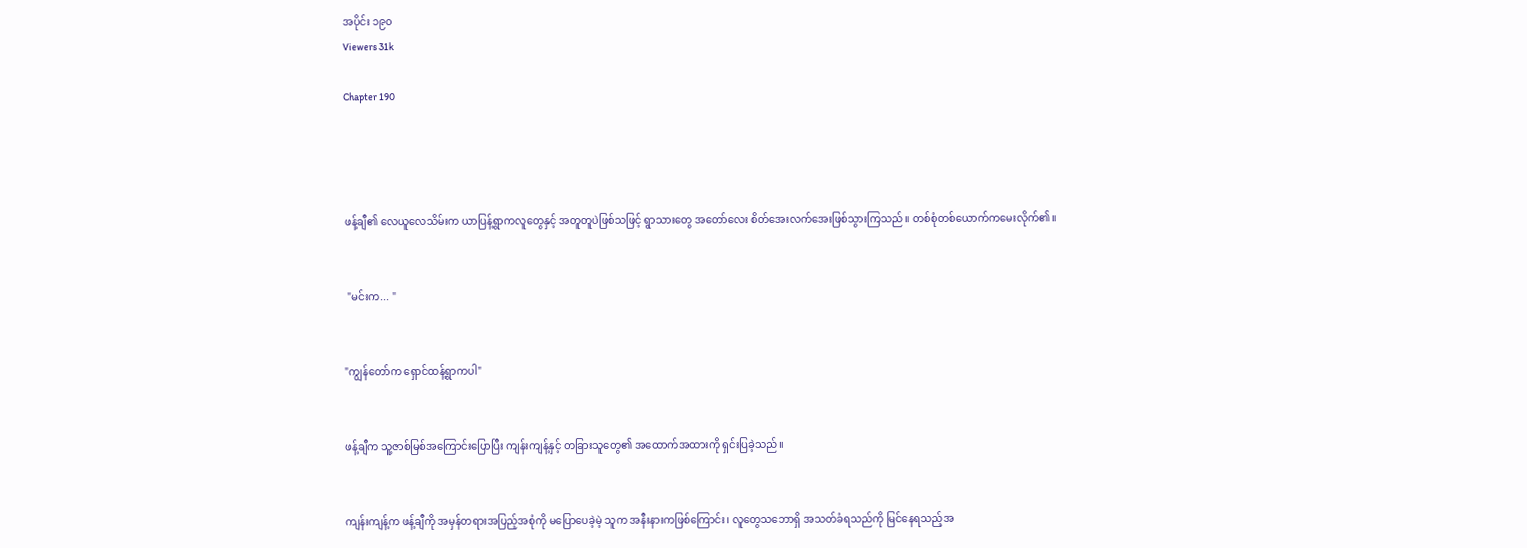အပိုင်း ၁၉၀
Viewers 31k

Chapter 190




ဖန့်ချီ၏ လေယူလေသိမ်းက ယာပြန့်ရွာကလူတွေနှင့် အတူတူပဲဖြစ်သဖြင့် ရွာသားတွေ အတော်လေး စိတ်အေးလက်အေးဖြစ်သွားကြသည်။ တစ်စုံတစ်ယောက်ကမေးလိုက်၏။


 "မင်းက... "


"ကျွန်တော်က ရှောင်ထန့်ရွာကပါ"


ဖန့်ချီက သူ့ဇာစ်မြစ်အကြောင်းပြောပြီး ကျန်းကျန့်နှင့် တခြားသူတွေ၏ အထောက်အထားကို ရှင်းပြခဲ့သည်။


ကျန်းကျန့်က ဖန့်ချီကို အမှန်တရားအပြည့်အစုံကို မပြောပေခဲ့မဲ့ သူက အနီးနားကဖြစ်ကြောင်း၊ လူတွေသဘောရှိ အသတ်ခံရသည်ကို မြင်နေရသည့်အ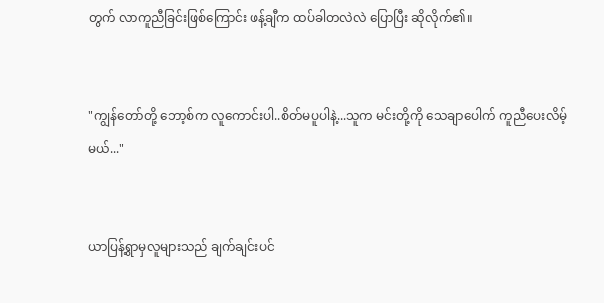တွက် လာကူညီခြင်းဖြစ်ကြောင်း ဖန့်ချီက ထပ်ခါတလဲလဲ ပြောပြီး ဆိုလိုက်၏။


"ကျွန်တော်တို့ ဘော့စ်က လူကောင်းပါ..စိတ်မပူပါနဲ့...သူက မင်းတို့ကို သေချာပေါက် ကူညီပေးလိမ့်မယ်..."


ယာပြန့်ရွာမှလူများသည် ချက်ချင်းပင်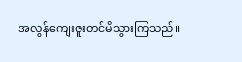အလွန်ကျေးဇူးတင်မိသွားကြသည်။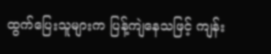ထွက်ပြေးသူများက ပြန့်ကျဲနေသဖြင့် ကျန်း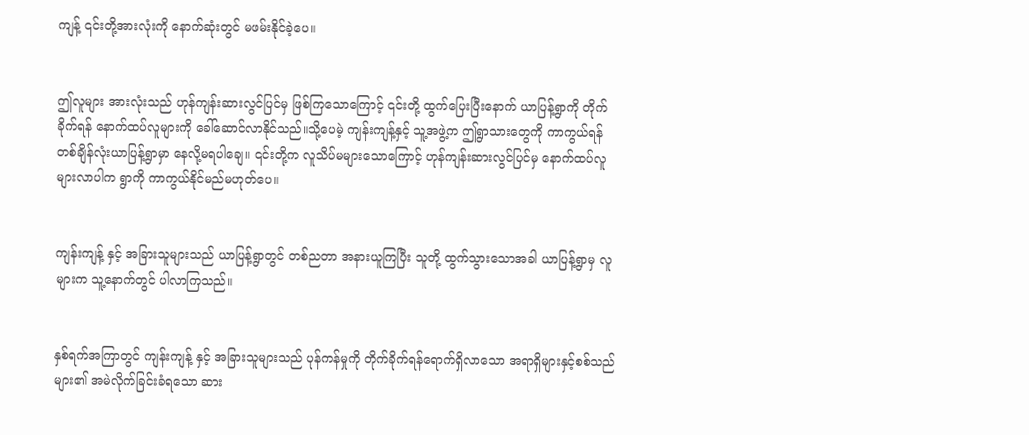ကျန့် ၎င်းတို့အားလုံးကို နောက်ဆုံးတွင် မဖမ်းနိုင်ခဲ့ပေ။


ဤလူများ အားလုံးသည် ဟုန်ကျန်းဆားလွင်ပြင်မှ ဖြစ်ကြသောကြောင့် ၎င်းတို့ ထွက်ပြေးပြီးနောက် ယာပြန့်ရွာကို တိုက်ခိုက်ရန် နောက်ထပ်လူများကို ခေါ်ဆောင်လာနိုင်သည်။သို့ပေမဲ့ ကျန်းကျန့်နှင့် သူ့အဖွဲ့က ဤရွာသားတွေကို ကာကွယ်ရန် တစ်ချိန်လုံးယာပြန့်ရွာမှာ နေလို့မရပါချေ။ ၎င်းတို့က လူသိပ်မများသောကြောင့် ဟုန်ကျန်းဆားလွင်ပြင်မှ နောက်ထပ်လူများလာပါက ရွာကို ကာကွယ်နိုင်မည်မဟုတ်ပေ။


ကျန်းကျန့် နှင့် အခြားသူများသည် ယာပြန့်ရွာတွင် တစ်ညတာ အနားယူကြပြီး သူတို့ ထွက်သွားသောအခါ ယာပြန့်ရွာမှ လူများက သူ့နောက်တွင် ပါလာကြသည်။


နှစ်ရက်အကြာတွင် ကျန်းကျန့် နှင့် အခြားသူများသည် ပုန်ကန်မှုကို တိုက်ခိုက်ရန်ရောက်ရှိလာသော အရာရှိများနှင့်စစ်သည်များ၏ အမဲလိုက်ခြင်းခံရသော ဆား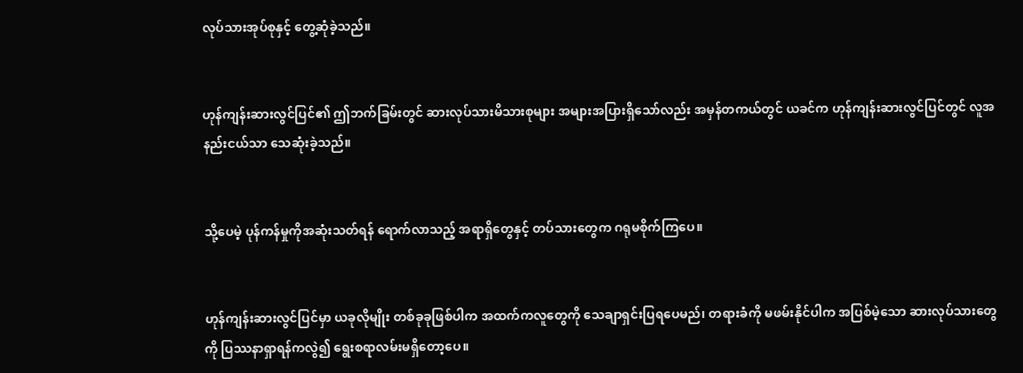လုပ်သားအုပ်စုနှင့် တွေ့ဆုံခဲ့သည်။


ဟုန်ကျန်းဆားလွင်ပြင်၏ ဤဘက်ခြမ်းတွင် ဆားလုပ်သားမိသားစုများ အများအပြားရှိသော်လည်း အမှန်တကယ်တွင် ယခင်က ဟုန်ကျန်းဆားလွင်ပြင်တွင် လူအနည်းငယ်သာ သေဆုံးခဲ့သည်။


သို့ပေမဲ့ ပုန်ကန်မှုကိုအဆုံးသတ်ရန် ရောက်လာသည့် အရာရှိတွေနှင့် တပ်သားတွေက ဂရုမစိုက်ကြပေ။


ဟုန်ကျန်းဆားလွင်ပြင်မှာ ယခုလိုမျိုး တစ်ခုခုဖြစ်ပါက အထက်ကလူတွေကို သေချာရှင်းပြရပေမည်၊ တရားခံကို မဖမ်းနိုင်ပါက အပြစ်မဲ့သော ဆားလုပ်သားတွေကို ပြဿနာရှာရန်ကလွဲ၍ ရွေးစရာလမ်းမရှိတော့ပေ။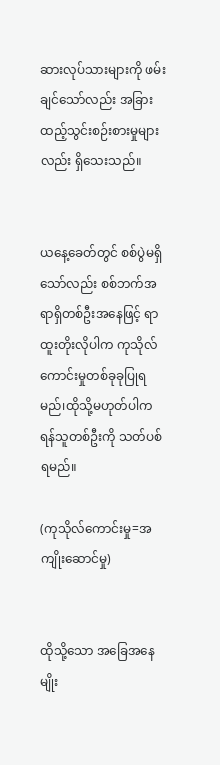ဆားလုပ်သားများကို ဖမ်းချင်သော်လည်း အခြားထည့်သွင်းစဉ်းစားမှုများလည်း ရှိသေးသည်။


ယနေ့ခေတ်တွင် စစ်ပွဲမရှိသော်လည်း စစ်ဘက်အရာရှိတစ်ဦးအနေဖြင့် ရာထူးတိုးလိုပါက ကုသိုလ်ကောင်းမှုတစ်ခုခုပြုရမည်၊ထိုသို့မဟုတ်ပါက ရန်သူတစ်ဦးကို သတ်ပစ်ရမည်။

(ကုသိုလ်ကောင်းမှု=အကျိုးဆောင်မှု)


ထိုသို့သော အခြေအနေမျိုး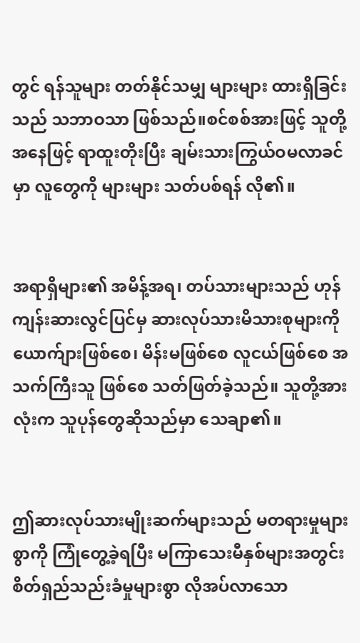တွင် ရန်သူများ တတ်နိုင်သမျှ များများ ထားရှိခြင်းသည် သဘာဝသာ ဖြစ်သည်။စင်စစ်အားဖြင့် သူတို့အနေဖြင့် ရာထူးတိုးပြီး ချမ်းသားကြွယ်ဝမလာခင်မှာ လူတွေကို များများ သတ်ပစ်ရန် လို၏။


အရာရှိများ၏ အမိန့်အရ၊ တပ်သားများသည် ဟုန်ကျန်းဆားလွင်ပြင်မှ ဆားလုပ်သားမိသားစုများကို ယောက်ျားဖြစ်စေ၊ မိန်းမဖြစ်စေ လူငယ်ဖြစ်စေ အသက်ကြီးသူ ဖြစ်စေ သတ်ဖြတ်ခဲ့သည်။ သူတို့အားလုံးက သူပုန်တွေဆိုသည်မှာ သေချာ၏။


ဤဆားလုပ်သားမျိုးဆက်များသည် မတရားမှုများစွာကို ကြုံတွေ့ခဲ့ရပြီး မကြာသေးမီနှစ်များအတွင်း စိတ်ရှည်သည်းခံမှုများစွာ လိုအပ်လာသော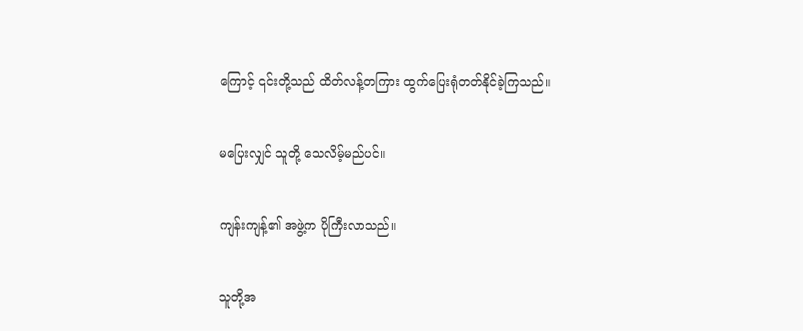ကြောင့် ၎င်းတို့သည် ထိတ်လန့်တကြား ထွက်ပြေးရုံတတ်နိုင်ခဲ့ကြသည်။


မပြေးလျှင် သူတို့ သေလိမ့်မည်ပင်။


ကျန်းကျန့်၏ အဖွဲ့က ပိုကြီးလာသည်။


သူတို့အ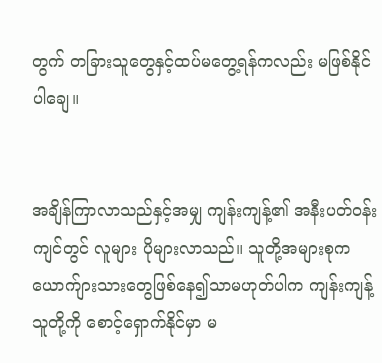တွက် တခြားသူတွေနှင့်ထပ်မတွေ့ရန်ကလည်း မဖြစ်နိုင်ပါချေ။


အချိန်ကြာလာသည်နှင့်အမျှ ကျန်းကျန့်၏ အနီးပတ်ဝန်းကျင်တွင် လူများ ပိုများလာသည်။ သူတို့အများစုက ယောက်ျားသားတွေဖြစ်နေ၍သာမဟုတ်ပါက ကျန်းကျန့် သူတို့ကို စောင့်ရှောက်နိုင်မှာ မ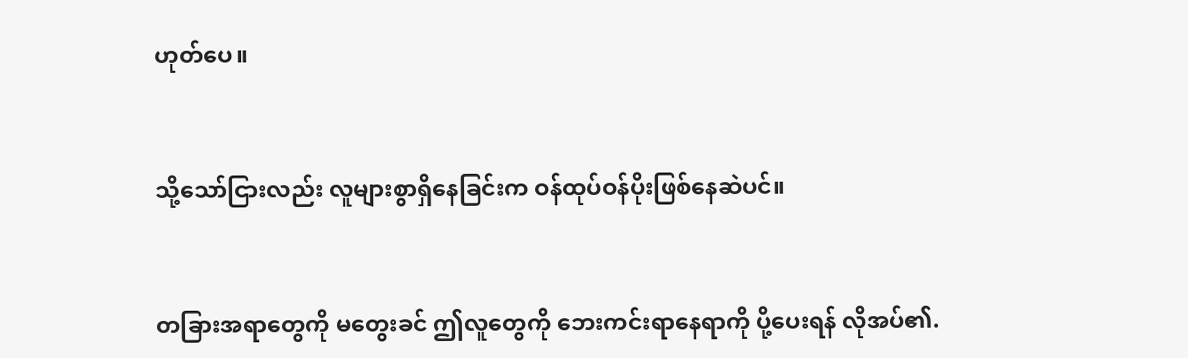ဟုတ်ပေ။


သို့သော်ငြားလည်း လူများစွာရှိနေခြင်းက ဝန်ထုပ်ဝန်ပိုးဖြစ်နေဆဲပင်။


တခြားအရာတွေကို မတွေးခင် ဤလူတွေကို ဘေးကင်းရာနေရာကို ပို့ပေးရန် လိုအပ်၏.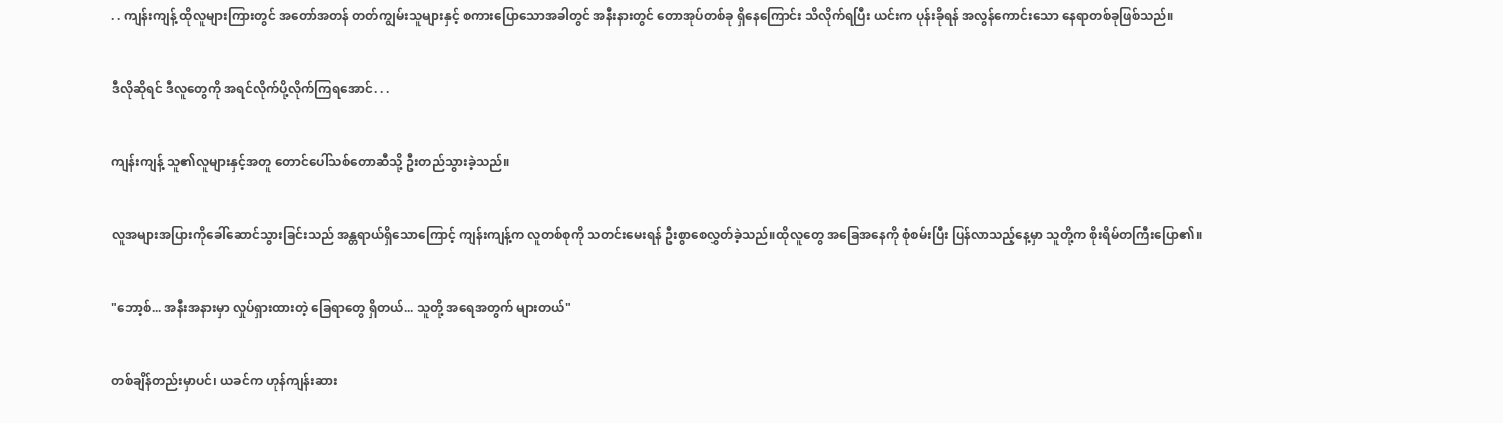. . ကျန်းကျန့် ထိုလူများကြားတွင် အတော်အတန် တတ်ကျွမ်းသူများနှင့် စကားပြောသောအခါတွင် အနီးနားတွင် တောအုပ်တစ်ခု ရှိနေကြောင်း သိလိုက်ရပြီး ယင်းက ပုန်းခိုရန် အလွန်ကောင်းသော နေရာတစ်ခုဖြစ်သည်။


ဒီလိုဆိုရင် ဒီလူတွေကို အရင်လိုက်ပို့လိုက်ကြရအောင်. . .


ကျန်းကျန့် သူ၏လူများနှင့်အတူ တောင်ပေါ်သစ်တောဆီသို့ ဦးတည်သွားခဲ့သည်။


လူအများအပြားကိုခေါ်ဆောင်သွားခြင်းသည် အန္တရာယ်ရှိသောကြောင့် ကျန်းကျန့်က လူတစ်စုကို သတင်းမေးရန် ဦးစွာစေလွှတ်ခဲ့သည်။ထိုလူတွေ အခြေအနေကို စုံစမ်းပြီး ပြန်လာသည့်နေ့မှာ သူတို့က စိုးရိမ်တကြီးပြော၏။


"ဘော့စ်... အနီးအနားမှာ လှုပ်ရှားထားတဲ့ ခြေရာတွေ ရှိတယ်... သူတို့ အရေအတွက် များတယ်"


တစ်ချိန်တည်းမှာပင်၊ ယခင်က ဟုန်ကျန်းဆား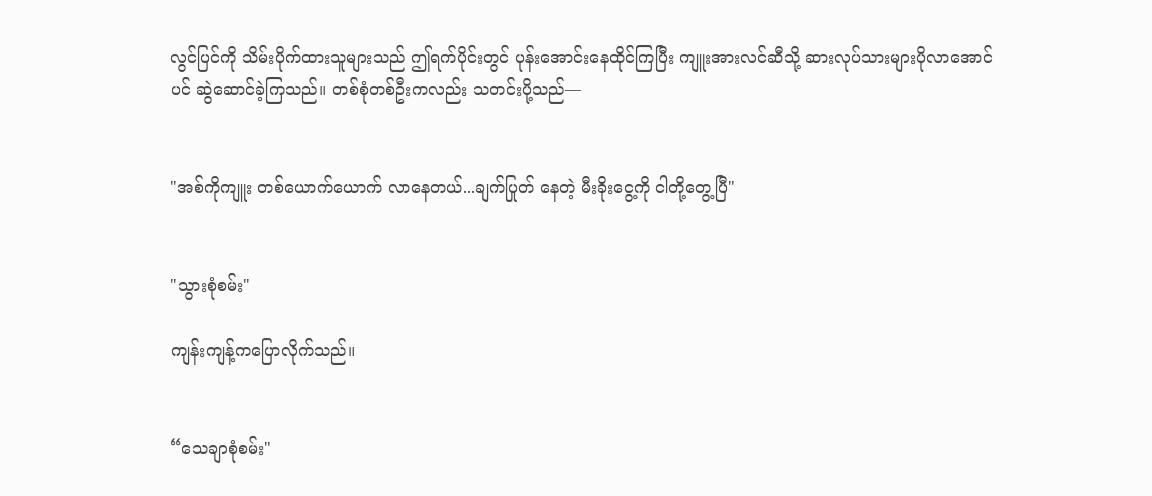လွင်ပြင်ကို သိမ်းပိုက်ထားသူများသည် ဤရက်ပိုင်းတွင် ပုန်းအောင်းနေထိုင်ကြပြီး ကျူးအားလင်ဆီသို့ ဆားလုပ်သားများပိုလာအောင်ပင် ဆွဲဆောင်ခဲ့ကြသည်။ တစ်စုံတစ်ဦးကလည်း သတင်းပို့သည်—


"အစ်ကိုကျူး တစ်ယောက်ယောက် လာနေတယ်...ချက်ပြုတ် နေတဲ့ မီးခိုးငွေ့ကို ငါတို့တွေ့ပြီ"


"သွားစုံစမ်း"

ကျန်းကျန့်ကပြောလိုက်သည်။


“သေချာစုံစမ်း"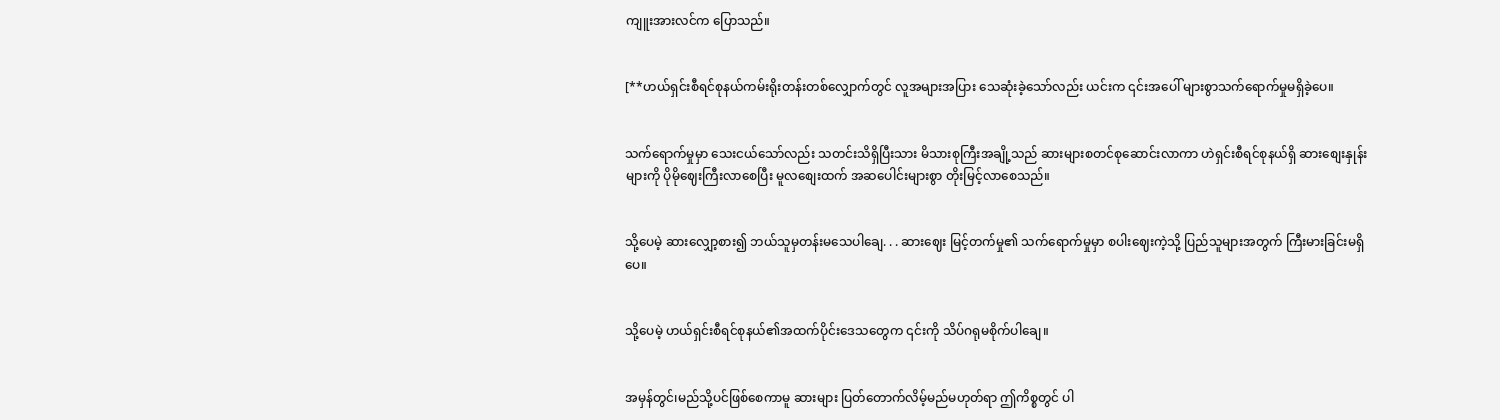ကျူးအားလင်က ပြောသည်။


[**ဟယ်ရှင်းစီရင်စုနယ်ကမ်းရိုးတန်းတစ်လျှောက်တွင် လူအများအပြား သေဆုံးခဲ့သော်လည်း ယင်းက ၎င်းအပေါ် များစွာသက်ရောက်မှုမရှိခဲ့ပေ။


သက်ရောက်မှုမှာ သေးငယ်သော်လည်း သတင်းသိရှိပြီးသား မိသားစုကြီးအချို့သည် ဆားများစတင်စုဆောင်းလာကာ ဟဲရှင်းစီရင်စုနယ်ရှိ ဆားစျေးနှုန်းများကို ပိုမိုဈေးကြီးလာစေပြီး မူလစျေးထက် အဆပေါင်းများစွာ တိုးမြင့်လာစေသည်။


သို့ပေမဲ့ ဆားလျှော့စား၍ ဘယ်သူမှတန်းမသေပါချေ. . . ဆားဈေး မြင့်တက်မှု၏ သက်ရောက်မှုမှာ စပါးဈေးကဲ့သို့ ပြည်သူများအတွက် ကြီးမားခြင်းမရှိပေ။


သို့ပေမဲ့ ဟယ်ရှင်းစီရင်စုနယ်၏အထက်ပိုင်းဒေသတွေက ၎င်းကို သိပ်ဂရုမစိုက်ပါချေ။


အမှန်တွင်၊မည်သို့ပင်ဖြစ်စေကာမူ ဆားများ ပြတ်တောက်လိမ့်မည်မဟုတ်ရာ ဤကိစ္စတွင် ပါ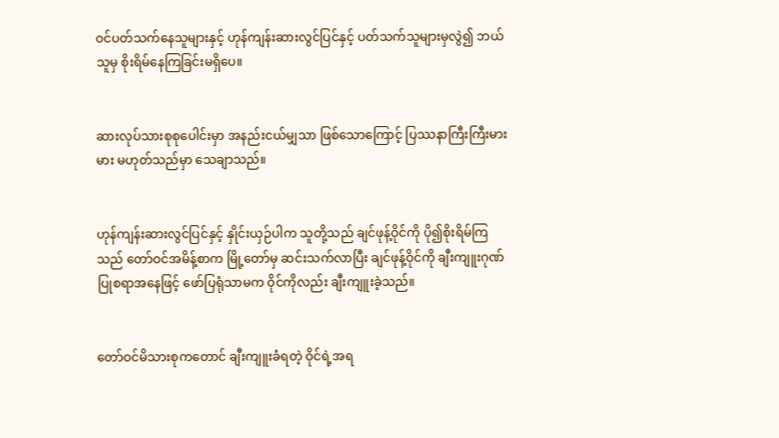ဝင်ပတ်သက်နေသူများနှင့် ဟုန်ကျန်းဆားလွင်ပြင်နှင့် ပတ်သက်သူများမှလွဲ၍ ဘယ်သူမှ စိုးရိမ်နေကြခြင်းမရှိပေ။


ဆားလုပ်သားစုစုပေါင်းမှာ အနည်းငယ်မျှသာ ဖြစ်သောကြောင့် ပြဿနာကြီးကြီးမားမား မဟုတ်သည်မှာ သေချာသည်။


ဟုန်ကျန်းဆားလွင်ပြင်နှင့် နှိုင်းယှဉ်ပါက သူတို့သည် ချင်ဖုန့်ဝိုင်ကို ပို၍စိုးရိမ်ကြသည် တော်ဝင်အမိန့်စာက မြို့တော်မှ ဆင်းသက်လာပြီး ချင်ဖုန့်ဝိုင်ကို ချီးကျူးဂုဏ်ပြုစရာအနေဖြင့် ဖော်ပြရုံသာမက ဝိုင်ကိုလည်း ချီးကျူးခဲ့သည်။


တော်ဝင်မိသားစုကတောင် ချီးကျူးခံရတဲ့ ဝိုင်ရဲ့အရ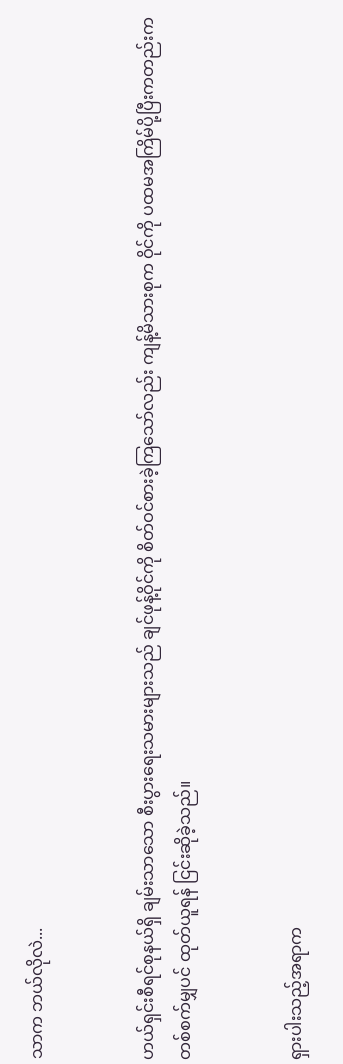သာက ဘယ်လိုလဲ...


ဟယ်ရှင်းစီရင်စုနယ်ရှိ ချမ်းသာသော စီးပွားရေးသမားများသည် ချင်ဖုန့်ဝိုင်ကို စိတ်ဝင်စားခဲ့ကြသော်လည်း ကျန့်မိသားစုက ဝိုင်ကို ပထမအကြိမ်ပို့ပြီးကတည်းက တစ်စက်မျှပင် ထုတ်ယူရန် ငြင်းဆိုခဲ့သည်။


ရှားပါးသည့်အရာက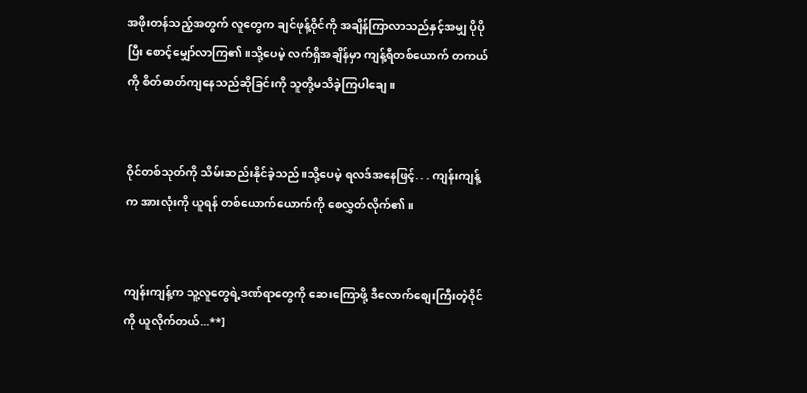အဖိုးတန်သည့်အတွက် လူတွေက ချင်ဖုန့်ဝိုင်ကို အချိန်ကြာလာသည်နှင့်အမျှ ပိုပိုပြီး စောင့်မျှော်လာကြ၏။သို့ပေမဲ့ လက်ရှိအချိန်မှာ ကျန့်ရီတစ်ယောက် တကယ်ကို စိတ်ဓာတ်ကျနေသည်ဆိုခြင်းကို သူတို့မသိခဲ့ကြပါချေ။


ဝိုင်တစ်သုတ်ကို သိမ်းဆည်းနိုင်ခဲ့သည်။သို့ပေမဲ့ ရလဒ်အနေဖြင့်. . . ကျန်းကျန့်က အားလုံးကို ယူရန် တစ်ယောက်ယောက်ကို စေလွှတ်လိုက်၏။


ကျန်းကျန့်က သူ့လူတွေရဲ့ဒဏ်ရာတွေကို ဆေးကြောဖို့ ဒီလောက်စျေးကြီးတဲ့ဝိုင်ကို ယူလိုက်တယ်...**]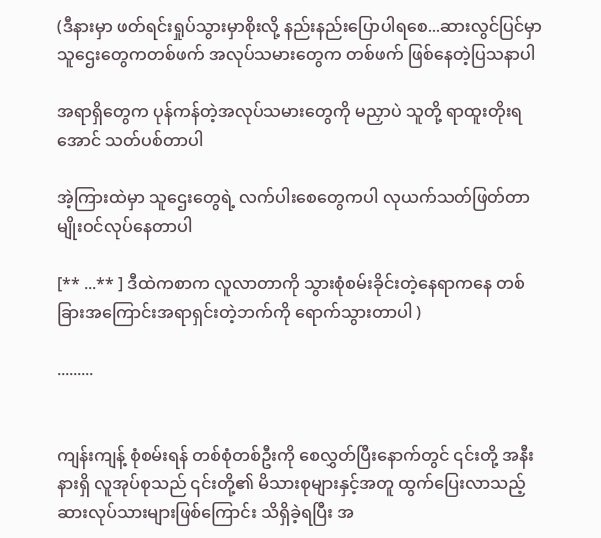(ဒီနားမှာ ဖတ်ရင်းရှုပ်သွားမှာစိုးလို့ နည်းနည်းပြောပါရစေ...ဆားလွင်ပြင်မှာ သူဌေးတွေကတစ်ဖက် အလုပ်သမားတွေက တစ်ဖက် ဖြစ်နေတဲ့ပြသနာပါ

အရာရှိတွေက ပုန်ကန်တဲ့အလုပ်သမားတွေကို မညှာပဲ သူတို့ ရာထူးတိုးရအောင် သတ်ပစ်တာပါ

အဲ့ကြားထဲမှာ သူဌေးတွေရဲ့ လက်ပါးစေတွေကပါ လုယက်သတ်ဖြတ်တာမျိုးဝင်လုပ်နေတာပါ

[** ...** ] ဒီထဲကစာက လူလာတာကို သွားစုံစမ်းခိုင်းတဲ့နေရာကနေ တစ်ခြားအကြောင်းအရာရှင်းတဲ့ဘက်ကို ရောက်သွားတာပါ )

.........


ကျန်းကျန့် စုံစမ်းရန် တစ်စုံတစ်ဦးကို စေလွှတ်ပြီးနောက်တွင် ၎င်းတို့ အနီးနားရှိ လူအုပ်စုသည် ၎င်းတို့၏ မိသားစုများနှင့်အတူ ထွက်ပြေးလာသည့် ဆားလုပ်သားများဖြစ်ကြောင်း သိရှိခဲ့ရပြီး အ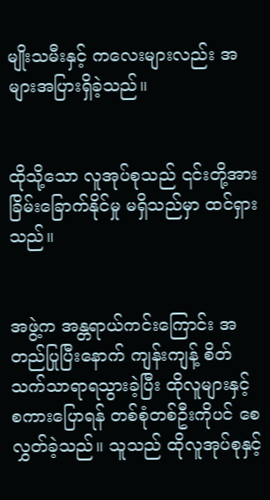မျိုးသမီးနှင့် ကလေးများလည်း အများအပြားရှိခဲ့သည်။


ထိုသို့သော လူအုပ်စုသည် ၎င်းတို့အား ခြိမ်းခြောက်နိုင်မှု မရှိသည်မှာ ထင်ရှားသည်။


အဖွဲ့က အန္တရာယ်ကင်းကြောင်း အတည်ပြုပြီးနောက် ကျန်းကျန့် စိတ်သက်သာရာရသွားခဲ့ပြီး ထိုလူများနှင့် စကားပြောရန် တစ်စုံတစ်ဦးကိုပင် စေလွှတ်ခဲ့သည်။ သူသည် ထိုလူအုပ်စုနှင့်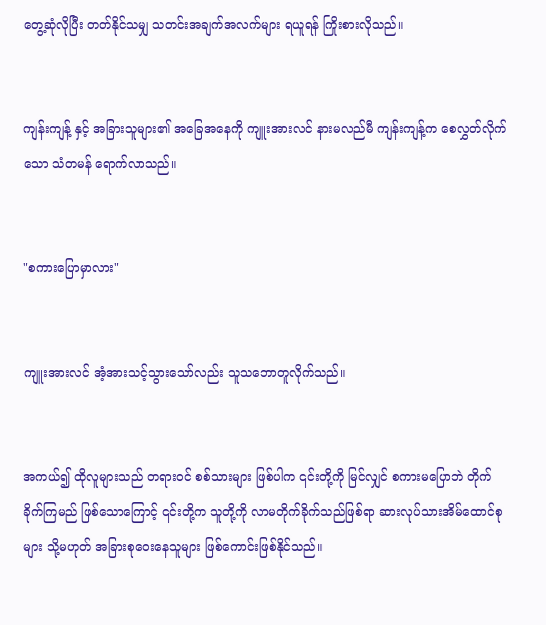တွေ့ဆုံလိုပြီး တတ်နိုင်သမျှ သတင်းအချက်အလက်များ ရယူရန် ကြိုးစားလိုသည်။


ကျန်းကျန့် နှင့် အခြားသူများ၏ အခြေအနေကို ကျူးအားလင် နားမလည်မီ ကျန်းကျန့်က စေလွှတ်လိုက်သော သံတမန် ရောက်လာသည်။


"စကားပြောမှာလား"


ကျူးအားလင် အံ့အားသင့်သွားသော်လည်း သူသဘောတူလိုက်သည်။


အကယ်၍ ထိုလူများသည် တရားဝင် စစ်သားများ ဖြစ်ပါက ၎င်းတို့ကို မြင်လျှင် စကားမပြောဘဲ တိုက်ခိုက်ကြမည် ဖြစ်သောကြောင့် ၎င်းတို့က သူတို့ကို လာမတိုက်ခိုက်သည်ဖြစ်ရာ ဆားလုပ်သားအိမ်ထောင်စုများ သို့မဟုတ် အခြားစုဝေးနေသူများ ဖြစ်ကောင်းဖြစ်နိုင်သည်။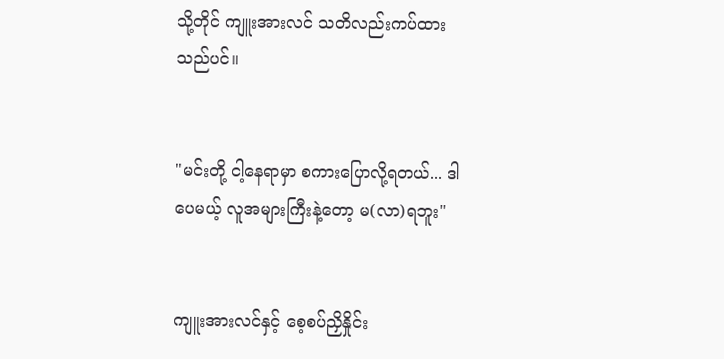သို့တိုင် ကျူးအားလင် သတိလည်းကပ်ထားသည်ပင်။


"မင်းတို့ ငါ့နေရာမှာ စကားပြောလို့ရတယ်... ဒါပေမယ့် လူအများကြီးနဲ့တော့ မ(လာ)ရဘူး"


ကျူးအားလင်နှင့် စေ့စပ်ညှိနှိုင်း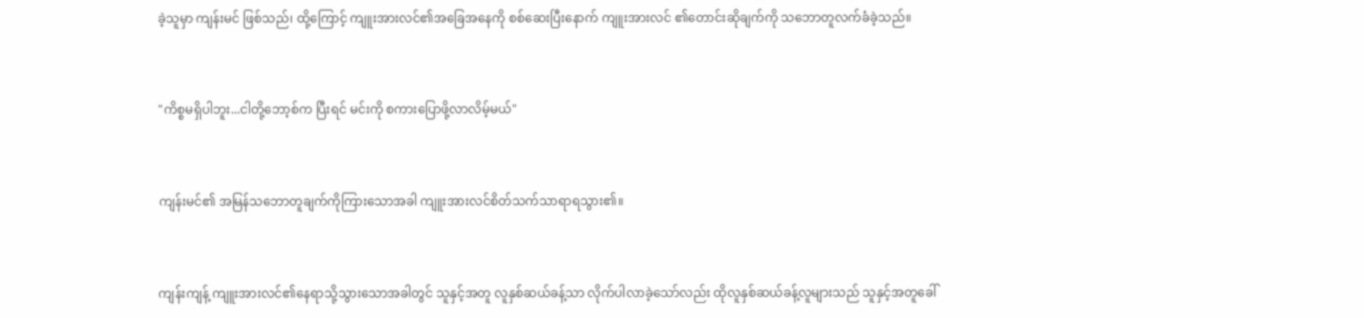ခဲ့သူမှာ ကျန်းမင် ဖြစ်သည်၊ ထို့ကြောင့် ကျူးအားလင်၏အခြေအနေကို စစ်ဆေးပြီးနောက် ကျူးအားလင် ၏တောင်းဆိုချက်ကို သဘောတူလက်ခံခဲ့သည်။


"ကိစ္စမရှိပါဘူး...ငါတို့ဘော့စ်က ပြီးရင် မင်းကို စကားပြောဖို့လာလိမ့်မယ်"


ကျန်းမင်၏ အမြန်သဘောတူချက်ကိုကြားသောအခါ ကျူးအားလင်စိတ်သက်သာရာရသွား၏။


ကျန်းကျန့် ကျူးအားလင်၏နေရာသို့သွားသောအခါတွင် သူနှင့်အတူ လူနှစ်ဆယ်ခန့်သာ လိုက်ပါလာခဲ့သော်လည်း ထိုလူနှစ်ဆယ်ခန့်လူများသည် သူနှင့်အတူခေါ်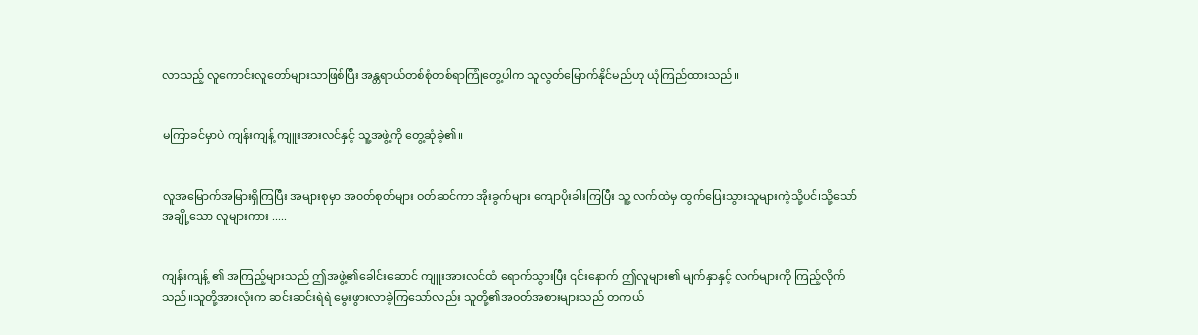လာသည့် လူကောင်းလူတော်များသာဖြစ်ပြီး အန္တရာယ်တစ်စုံတစ်ရာကြုံတွေ့ပါက သူလွတ်မြောက်နိုင်မည်ဟု ယုံကြည်ထားသည်။


မကြာခင်မှာပဲ ကျန်းကျန့် ကျူးအားလင်နှင့် သူ့အဖွဲ့ကို တွေ့ဆုံခဲ့၏။


လူအမြောက်အမြားရှိကြပြီး အများစုမှာ အ၀တ်စုတ်များ ဝတ်ဆင်ကာ အိုးခွက်များ ကျောပိုးခါးကြပြီး သူ့ လက်ထဲမှ ထွက်ပြေးသွားသူများကဲ့သို့ပင်၊သို့သော် အချို့သော လူများကား .....


ကျန်းကျန့် ၏ အကြည့်များသည် ဤအဖွဲ့၏ခေါင်းဆောင် ကျူးအားလင်ထံ ရောက်သွားပြီး ၎င်းနောက် ဤလူများ၏ မျက်နှာနှင့် လက်များကို ကြည့်လိုက်သည်။သူတို့အားလုံးက ဆင်းဆင်းရဲရဲ မွေးဖွားလာခဲ့ကြသော်လည်း သူတို့၏အဝတ်အစားများသည် တကယ်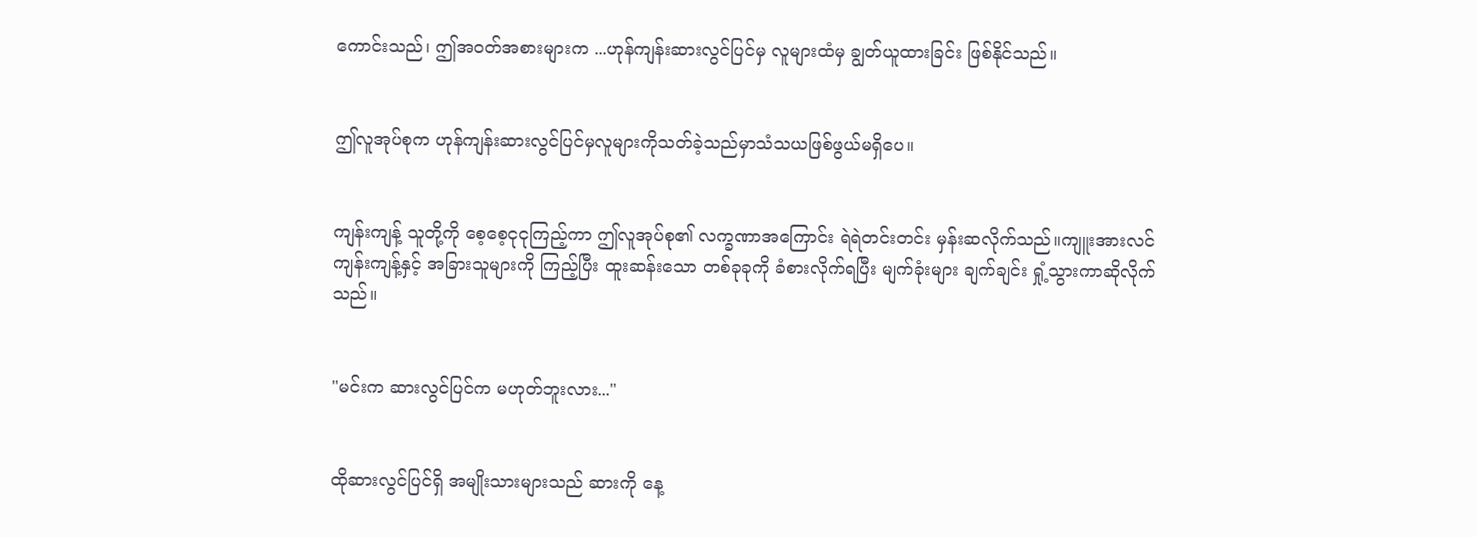ကောင်းသည်၊ ဤအဝတ်အစားများက ...ဟုန်ကျန်းဆားလွင်ပြင်မှ လူများထံမှ ချွတ်ယူထားခြင်း ဖြစ်နိုင်သည်။


ဤလူအုပ်စုက ဟုန်ကျန်းဆားလွင်ပြင်မှလူများကိုသတ်ခဲ့သည်မှာသံသယဖြစ်ဖွယ်မရှိပေ။


ကျန်းကျန့် သူတို့ကို စေ့စေ့ငုငုကြည့်ကာ ဤလူအုပ်စု၏ လက္ခဏာအကြောင်း ရဲရဲတင်းတင်း မှန်းဆလိုက်သည်။ကျူးအားလင် ကျန်းကျန့်နှင့် အခြားသူများကို ကြည့်ပြီး ထူးဆန်းသော တစ်ခုခုကို ခံစားလိုက်ရပြီး မျက်ခုံးများ ချက်ချင်း ရှုံ့သွားကာဆိုလိုက်သည်။


"မင်းက ဆားလွင်ပြင်က မဟုတ်ဘူးလား..."


ထိုဆားလွင်ပြင်ရှိ အမျိုးသားများသည် ဆားကို နေ့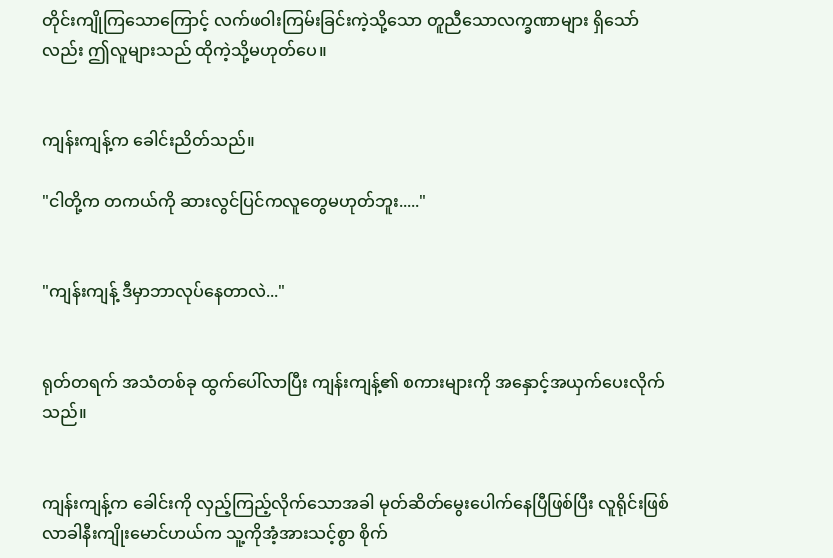တိုင်းကျိုကြသောကြောင့် လက်ဖဝါးကြမ်းခြင်းကဲ့သို့သော တူညီသောလက္ခဏာများ ရှိသော်လည်း ဤလူများသည် ထိုကဲ့သို့မဟုတ်ပေ။


ကျန်းကျန့်က ခေါင်းညိတ်သည်။

"ငါတို့က တကယ်ကို ဆားလွင်ပြင်ကလူတွေမဟုတ်ဘူး....."


"ကျန်းကျန့် ဒီမှာဘာလုပ်နေတာလဲ..."


ရုတ်တရက် အသံတစ်ခု ထွက်ပေါ်လာပြီး ကျန်းကျန့်၏ စကားများကို အနှောင့်အယှက်ပေးလိုက်သည်။


ကျန်းကျန့်က ခေါင်းကို လှည့်ကြည့်လိုက်သောအခါ မုတ်ဆိတ်မွေးပေါက်နေပြီဖြစ်ပြီး လူရိုင်းဖြစ်လာခါနီးကျိုးမောင်ဟယ်က သူ့ကိုအံ့အားသင့်စွာ စိုက်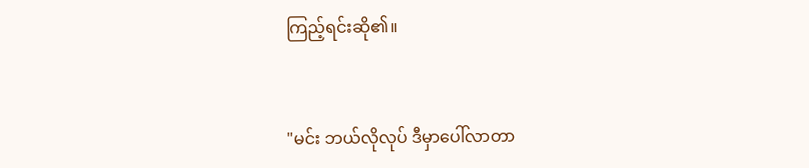ကြည့်ရင်းဆို၏။


"မင်း ဘယ်လိုလုပ် ဒီမှာပေါ်လာတာ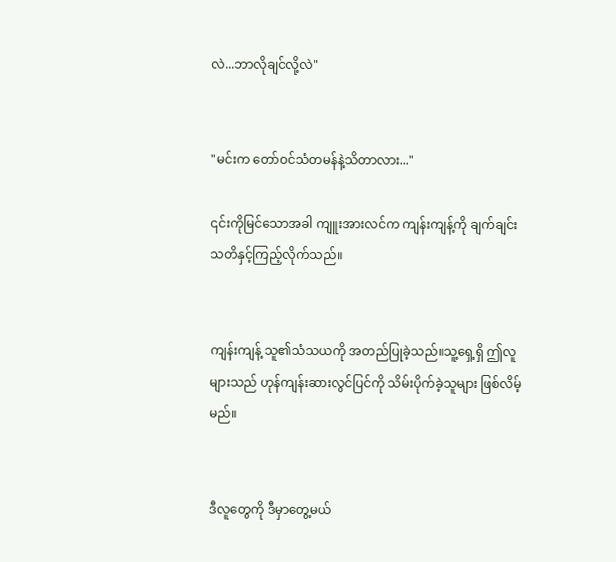လဲ...ဘာလိုချင်လို့လဲ"


"မင်းက တော်ဝင်သံတမန်နဲ့သိတာလား..."

၎င်းကိုမြင်သောအခါ ကျူးအားလင်က ကျန်းကျန့်ကို ချက်ချင်းသတိနှင့်ကြည့်လိုက်သည်။


ကျန်းကျန့် သူ၏သံသယကို အတည်ပြုခဲ့သည်။သူ့ရှေ့ရှိ ဤလူများသည် ဟုန်ကျန်းဆားလွင်ပြင်ကို သိမ်းပိုက်ခဲ့သူများ ဖြစ်လိမ့်မည်။


ဒီလူတွေကို ဒီမှာတွေ့မယ်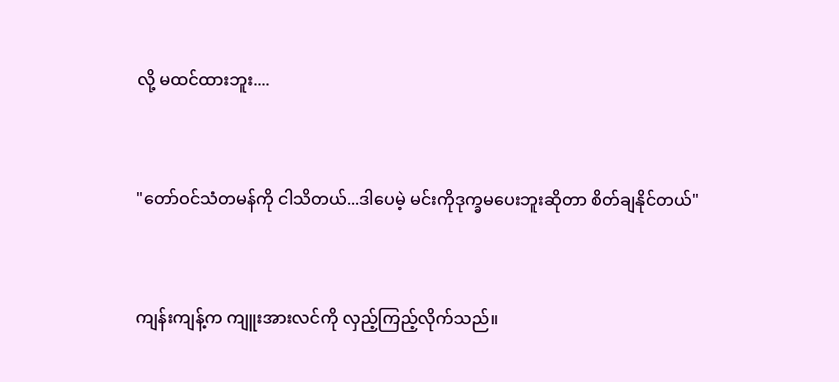လို့ မထင်ထားဘူး....


"တော်ဝင်သံတမန်ကို ငါသိတယ်...ဒါပေမဲ့ မင်းကိုဒုက္ခမပေးဘူးဆိုတာ စိတ်ချနိုင်တယ်"


ကျန်းကျန့်က ကျူးအားလင်ကို လှည့်ကြည့်လိုက်သည်။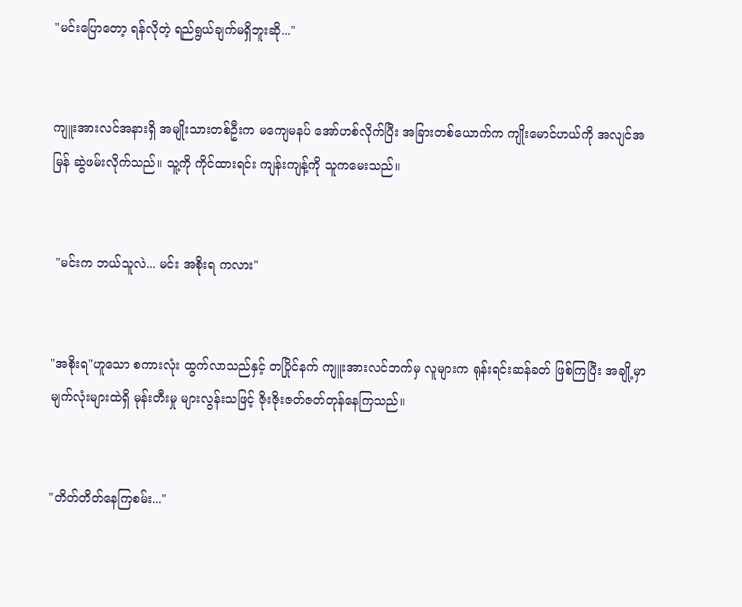"မင်းပြောတော့ ရန်လိုတဲ့ ရည်ရွယ်ချက်မရှိဘူးဆို..."


ကျူးအားလင်အနားရှိ အမျိုးသားတစ်ဦးက မကျေမနပ် အော်ဟစ်လိုက်ပြီး အခြားတစ်ယောက်က ကျိုးမောင်ဟယ်ကို အလျင်အမြန် ဆွဲဖမ်းလိုက်သည်။ သူ့ကို ကိုင်ထားရင်း ကျန်းကျန့်ကို သူကမေးသည်။


 "မင်းက ဘယ်သူလဲ... မင်း အစိုးရ ကလား"


"အစိုးရ"ဟူသော စကားလုံး ထွက်လာသည်နှင့် တပြိုင်နက် ကျူးအားလင်ဘက်မှ လူများက ရုန်းရင်းဆန်ခတ် ဖြစ်ကြပြီး အချို့မှာ မျက်လုံးများထဲရှိ မုန်းတီးမှု များလွန်းသဖြင့် ဇိုးဇိုးဇတ်ဇတ်တုန်နေကြသည်။


"တိတ်တိတ်နေကြစမ်း..."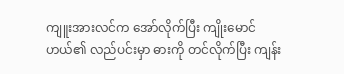ကျူးအားလင်က အော်လိုက်ပြီး ကျိုးမောင်ဟယ်၏ လည်ပင်းမှာ ဓားကို တင်လိုက်ပြီး ကျန်း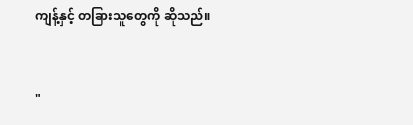ကျန့်နှင့် တခြားသူတွေကို ဆိုသည်။


"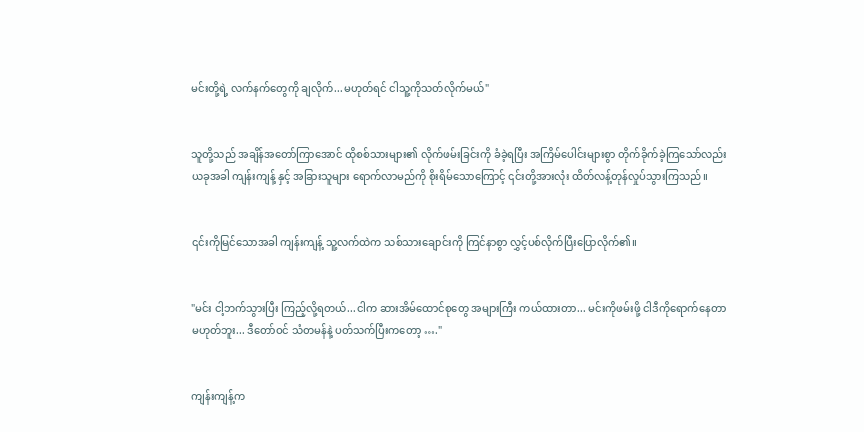မင်းတို့ရဲ့ လက်နက်တွေကို ချလိုက်...မဟုတ်ရင် ငါသူ့ကိုသတ်လိုက်မယ်"


သူတို့သည် အချိန်အတော်ကြာအောင် ထိုစစ်သားများ၏ လိုက်ဖမ်းခြင်းကို ခံခဲ့ရပြီး အကြိမ်ပေါင်းများစွာ တိုက်ခိုက်ခဲ့ကြသော်လည်း ယခုအခါ ကျန်းကျန့် နှင့် အခြားသူများ ရောက်လာမည်ကို စိုးရိမ်သောကြောင့် ၎င်းတို့အားလုံး ထိတ်လန့်တုန်လှုပ်သွားကြသည်။


၎င်းကိုမြင်သောအခါ ကျန်းကျန့် သူ့လက်ထဲက သစ်သားချောင်းကို ကြင်နာစွာ လွှင့်ပစ်လိုက်ပြီးပြောလိုက်၏။


"မင်း ငါ့ဘက်သွားပြီး ကြည့်လို့ရတယ်...ငါက ဆားအိမ်ထောင်စုတွေ အများကြီး ကယ်ထားတာ... မင်းကိုဖမ်းဖို့ ငါဒီကိုရောက်နေတာ မဟုတ်ဘူး... ဒီတော်ဝင် သံတမန်နဲ့ ပတ်သက်ပြီးကတော့ …."


ကျန်းကျန့်က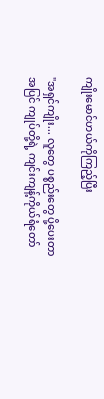ကျိုးမောင်ဟယ်ကိုကြည့်ပြီး

"အရှင်ကျိုး... လူတွေ ပစ္စည်းတွေ ပို့ပေးတာအပြင် ကျုပ်တို့ရဲ့ ကျင်းကျန့်ကိုယ်ရံတော်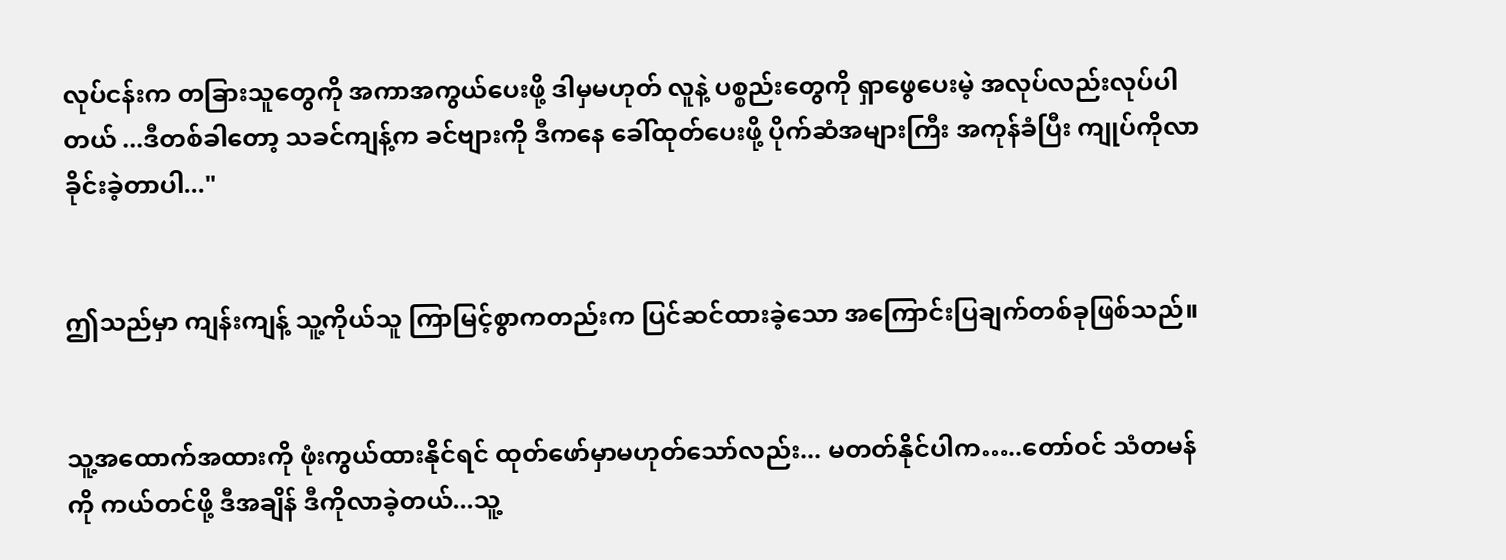လုပ်ငန်းက တခြားသူတွေကို အကာအကွယ်ပေးဖို့ ဒါမှမဟုတ် လူနဲ့ ပစ္စည်းတွေကို ရှာဖွေပေးမဲ့ အလုပ်လည်းလုပ်ပါတယ် ...ဒီတစ်ခါတော့ သခင်ကျန့်က ခင်ဗျားကို ဒီကနေ ခေါ်ထုတ်ပေးဖို့ ပိုက်ဆံအများကြီး အကုန်ခံပြီး ကျုပ်ကိုလာခိုင်းခဲ့တာပါ..."


ဤသည်မှာ ကျန်းကျန့် သူ့ကိုယ်သူ ကြာမြင့်စွာကတည်းက ပြင်ဆင်ထားခဲ့သော အကြောင်းပြချက်တစ်ခုဖြစ်သည်။


သူ့အထောက်အထားကို ဖုံးကွယ်ထားနိုင်ရင် ထုတ်ဖော်မှာမဟုတ်သော်လည်း... မတတ်နိုင်ပါက…..တော်ဝင် သံတမန်ကို ကယ်တင်ဖို့ ဒီအချိန် ဒီကိုလာခဲ့တယ်...သူ့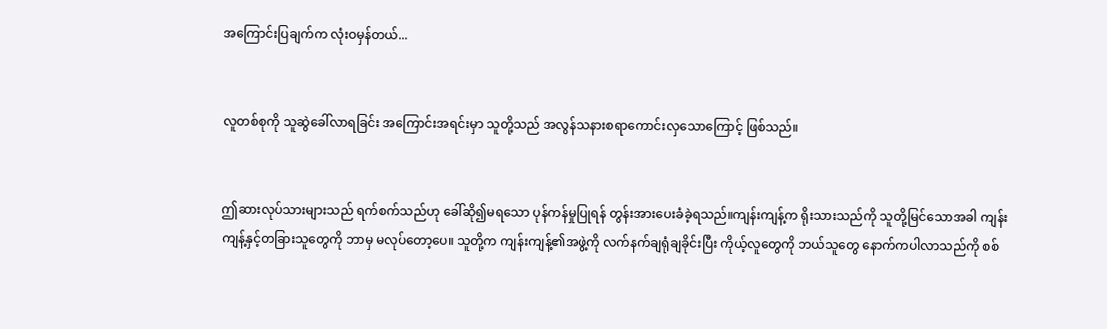အကြောင်းပြချက်က လုံးဝမှန်တယ်...


လူတစ်စုကို သူဆွဲခေါ်လာရခြင်း အကြောင်းအရင်းမှာ သူတို့သည် အလွန်သနားစရာကောင်းလှသောကြောင့် ဖြစ်သည်။


ဤဆားလုပ်သားများသည် ရက်စက်သည်ဟု ခေါ်ဆို၍မရသော ပုန်ကန်မှုပြုရန် တွန်းအားပေးခံခဲ့ရသည်။ကျန်းကျန့်က ရိုးသားသည်ကို သူတို့မြင်သောအခါ ကျန်းကျန့်နှင့်တခြားသူတွေကို ဘာမှ မလုပ်တော့ပေ။ သူတို့က ကျန်းကျန့်၏အဖွဲ့ကို လက်နက်ချရုံချခိုင်းပြီး ကိုယ့်လူတွေကို ဘယ်သူတွေ နောက်ကပါလာသည်ကို စစ်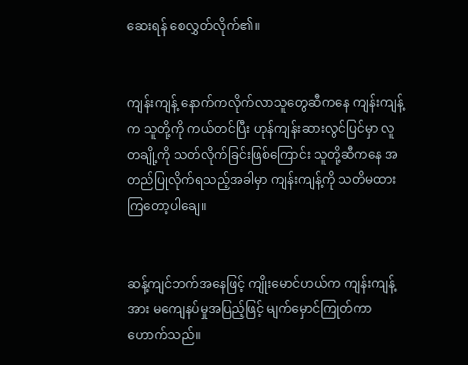ဆေးရန် စေလွှတ်လိုက်၏။


ကျန်းကျန့် နောက်ကလိုက်လာသူတွေဆီကနေ ကျန်းကျန့်က သူတို့ကို ကယ်တင်ပြီး ဟုန်ကျန်းဆားလွင်ပြင်မှာ လူတချို့ကို သတ်လိုက်ခြင်းဖြစ်ကြောင်း သူတို့ဆီကနေ အတည်ပြုလိုက်ရသည့်အခါမှာ ကျန်းကျန့်ကို သတိမထားကြတော့ပါချေ။


ဆန့်ကျင်ဘက်အနေဖြင့် ကျိုးမောင်ဟယ်က ကျန်းကျန့်အား မကျေနပ်မှုအပြည့်ဖြင့် မျက်မှောင်ကြုတ်ကာဟောက်သည်။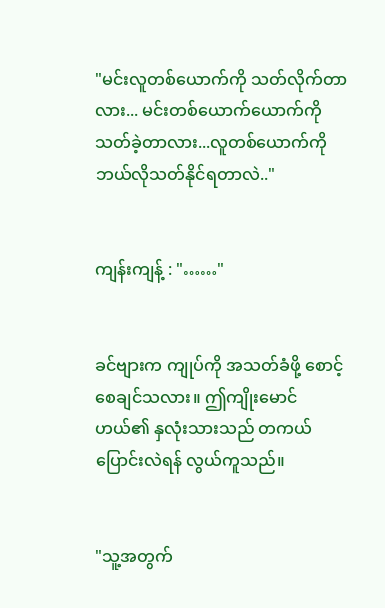"မင်းလူတစ်ယောက်ကို သတ်လိုက်တာလား... မင်းတစ်ယောက်ယောက်ကိုသတ်ခဲ့တာလား...လူတစ်ယောက်ကို ဘယ်လိုသတ်နိုင်ရတာလဲ.."


ကျန်းကျန့် : "……"


ခင်ဗျားက ကျုပ်ကို အသတ်ခံဖို့ စောင့်စေချင်သလား။ ဤကျိုးမောင်ဟယ်၏ နှလုံးသားသည် တကယ် ပြောင်းလဲရန် လွယ်ကူသည်။


"သူ့အတွက်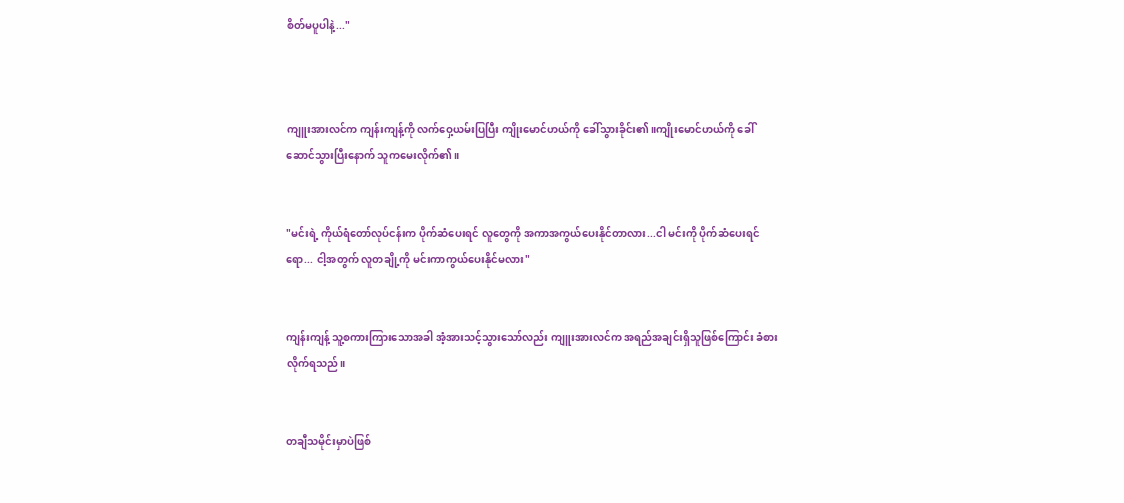စိတ်မပူပါနဲ့..."



ကျူးအားလင်က ကျန်းကျန့်ကို လက်ဝှေ့ယမ်းပြပြီး ကျိုးမောင်ဟယ်ကို ခေါ်သွားခိုင်း၏။ကျိုးမောင်ဟယ်ကို ခေါ်ဆောင်သွားပြီးနောက် သူကမေးလိုက်၏။


"မင်းရဲ့ ကိုယ်ရံတော်လုပ်ငန်းက ပိုက်ဆံပေးရင် လူတွေကို အကာအကွယ်ပေးနိုင်တာလား...ငါ မင်းကို ပိုက်ဆံပေးရင် ရော... ငါ့အတွက် လူတချို့ကို မင်းကာကွယ်ပေးနိုင်မလား"


ကျန်းကျန့် သူ့စကားကြားသောအခါ အံ့အားသင့်သွားသော်လည်း ကျူးအားလင်က အရည်အချင်းရှိသူဖြစ်ကြောင်း ခံစားလိုက်ရသည်။


တချီသမိုင်းမှာပဲဖြစ်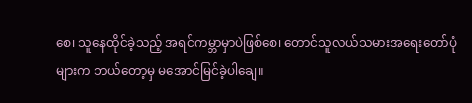စေ၊ သူနေထိုင်ခဲ့သည့် အရင်ကမ္ဘာမှာပဲဖြစ်စေ၊ တောင်သူလယ်သမားအရေးတော်ပုံများက ဘယ်တော့မှ မအောင်မြင်ခဲ့ပါချေ။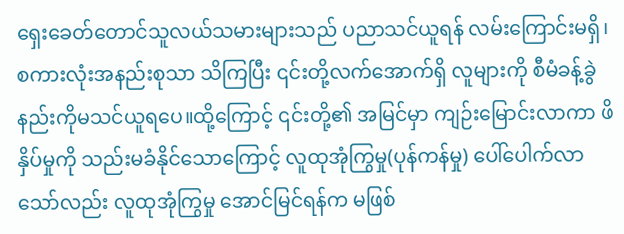ရှေးခေတ်တောင်သူလယ်သမားများသည် ပညာသင်ယူရန် လမ်းကြောင်းမရှိ၊ စကားလုံးအနည်းစုသာ သိကြပြီး ၎င်းတို့လက်အောက်ရှိ လူများကို စီမံခန့်ခွဲနည်းကိုမသင်ယူရပေ။ထို့ကြောင့် ၎င်းတို့၏ အမြင်မှာ ကျဉ်းမြောင်းလာကာ ဖိနှိပ်မှုကို သည်းမခံနိုင်သောကြောင့် လူထုအုံကြွမှု(ပုန်ကန်မှု) ပေါ်ပေါက်လာသော်လည်း လူထုအုံကြွမှု အောင်မြင်ရန်က မဖြစ်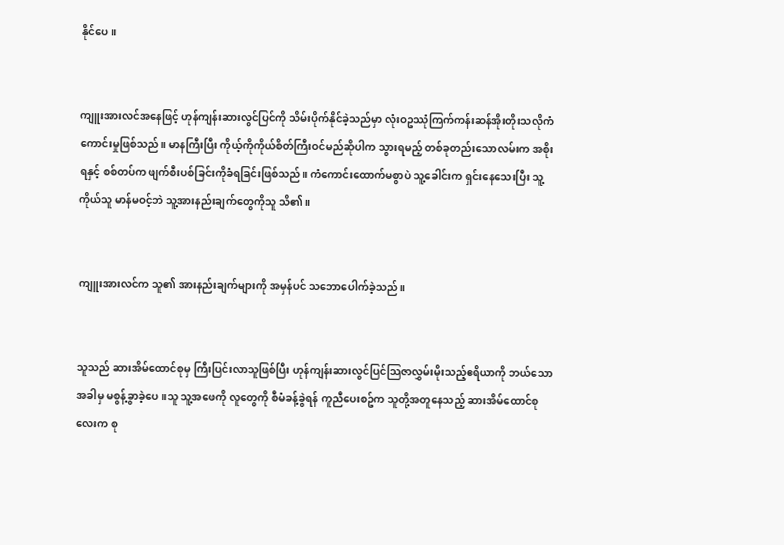နိုင်ပေ။


ကျူးအားလင်အနေဖြင့် ဟုန်ကျန်းဆားလွင်ပြင်ကို သိမ်းပိုက်နိုင်ခဲ့သည်မှာ လုံးဝဥဿုံကြက်ကန်းဆန်အိုးတိုးသလိုကံကောင်းမှုဖြစ်သည်။ မာနကြီးပြီး ကိုယ့်ကိုကိုယ်စိတ်ကြီးဝင်မည်ဆိုပါက သွားရမည့် တစ်ခုတည်းသောလမ်းက အစိုးရနှင့် စစ်တပ်က ဖျက်စီးပစ်ခြင်းကိုခံရခြင်းဖြစ်သည်။ ကံကောင်းထောက်မစွာပဲ သူ့ခေါင်းက ရှင်းနေသေးပြီး သူ့ကိုယ်သူ မာန်မဝင့်ဘဲ သူ့အားနည်းချက်တွေကိုသူ သိ၏။


ကျူးအားလင်က သူ၏ အားနည်းချက်များကို အမှန်ပင် သဘောပေါက်ခဲ့သည်။


သူသည် ဆားအိမ်ထောင်စုမှ ကြီးပြင်းလာသူဖြစ်ပြီး ဟုန်ကျန်းဆားလွင်ပြင်သြဇာလွှမ်းမိုးသည့်ဧရိယာကို ဘယ်သောအခါမှ မစွန့်ခွာခဲ့ပေ။သူ သူ့အဖေကို လူတွေကို စီမံခန့်ခွဲရန် ကူညီပေးစဥ်က သူတို့အတူနေသည့် ဆားအိမ်ထောင်စုလေးက စု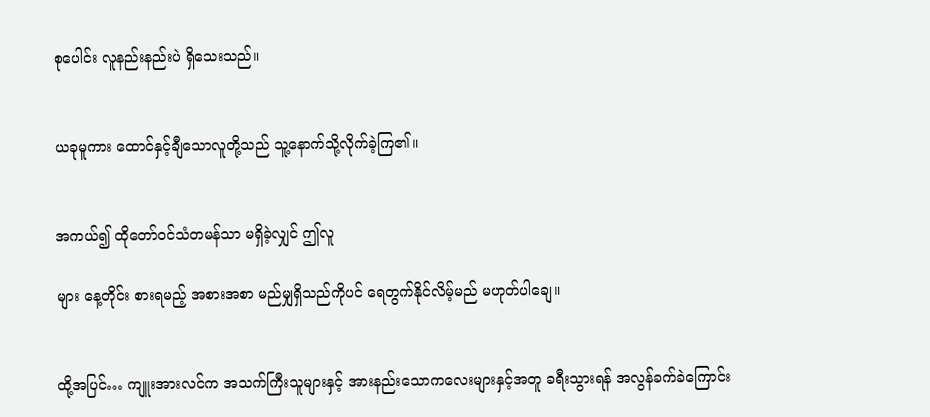စုပေါင်း လူနည်းနည်းပဲ ရှိသေးသည်။


ယခုမူကား ထောင်နှင့်ချီသောလူတို့သည် သူ့နောက်သို့လိုက်ခဲ့ကြ၏။


အကယ်၍ ထိုတော်ဝင်သံတမန်သာ မရှိခဲ့လျှင် ဤလူ

များ နေ့တိုင်း စားရမည့် အစားအစာ မည်မျှရှိသည်ကိုပင် ရေတွက်နိုင်လိမ့်မည် မဟုတ်ပါချေ။


ထို့အပြင်… ကျူးအားလင်က အသက်ကြီးသူများနှင့် အားနည်းသောကလေးများနှင့်အတူ ခရီးသွားရန် အလွန်ခက်ခဲကြောင်း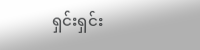ရှင်းရှင်း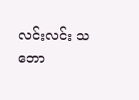လင်းလင်း သဘော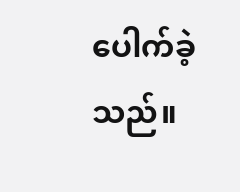ပေါက်ခဲ့သည်။